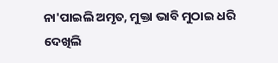ନା'ପାଇଲି ଅମୃତ, ମୁକ୍ତା ଭାବି ମୁଠାଇ ଧରି
ଦେଖିଲି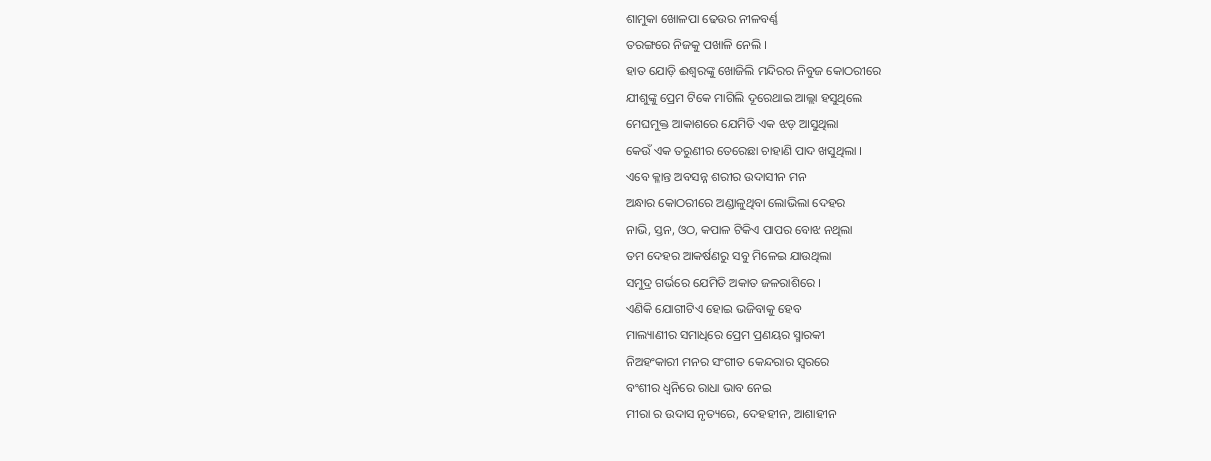ଶାମୁକା ଖୋଳପା ଢେଉର ନୀଳବର୍ଣ୍ଣ
ତରଙ୍ଗରେ ନିଜକୁ ପଖାଳି ନେଲି ।
ହାତ ଯୋଡ଼ି ଈଶ୍ଵରଙ୍କୁ ଖୋଜିଲି ମନ୍ଦିରର ନିବୁଜ କୋଠରୀରେ
ଯୀଶୁଙ୍କୁ ପ୍ରେମ ଟିକେ ମାଗିଲି ଦୂରେଥାଇ ଆଲ୍ଲା ହସୁଥିଲେ
ମେଘମୁକ୍ତ ଆକାଶରେ ଯେମିତି ଏକ ଝଡ଼ ଆସୁଥିଲା
କେଉଁ ଏକ ତରୁଣୀର ତେରେଛା ଚାହାଣି ପାଦ ଖସୁଥିଲା ।
ଏବେ କ୍ଳାନ୍ତ ଅବସନ୍ନ ଶରୀର ଉଦାସୀନ ମନ
ଅନ୍ଧାର କୋଠରୀରେ ଅଣ୍ଡାଳୁଥିବା ଲୋଭିଲା ଦେହର
ନାଭି, ସ୍ତନ, ଓଠ, କପାଳ ଟିକିଏ ପାପର ବୋଝ ନଥିଲା
ତମ ଦେହର ଆକର୍ଷଣରୁ ସବୁ ମିଳେଇ ଯାଉଥିଲା
ସମୁଦ୍ର ଗର୍ଭରେ ଯେମିତି ଅକାତ ଜଳରାଶିରେ ।
ଏଣିକି ଯୋଗୀଟିଏ ହୋଇ ଭଜିବାକୁ ହେବ
ମାଲ୍ୟାଣୀର ସମାଧିରେ ପ୍ରେମ ପ୍ରଣୟର ସ୍ମାରକୀ
ନିଅହଂକାରୀ ମନର ସଂଗୀତ କେନ୍ଦରାର ସ୍ୱରରେ
ବଂଶୀର ଧ୍ୱନିରେ ରାଧା ଭାବ ନେଇ
ମୀରା ର ଉଦାସ ନୃତ୍ୟରେ, ଦେହହୀନ, ଆଶାହୀନ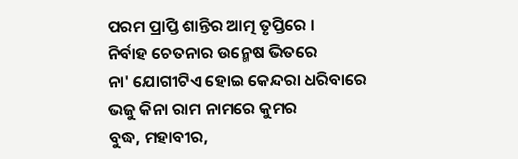ପରମ ପ୍ରାପ୍ତି ଶାନ୍ତିର ଆତ୍ମ ତୃପ୍ତିରେ ।
ନିର୍ବାହ ଚେତନାର ଉନ୍ମେଷ ଭିତରେ
ନା' ଯୋଗୀଟିଏ ହୋଇ କେନ୍ଦରା ଧରିବାରେ
ଭଜୁ କିନା ରାମ ନାମରେ କୁମର
ବୁଦ୍ଧ, ମହାବୀର,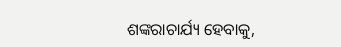ଶଙ୍କରାଚାର୍ଯ୍ୟ ହେବାକୁ,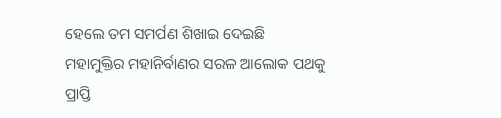ହେଲେ ତମ ସମର୍ପଣ ଶିଖାଇ ଦେଇଛି
ମହାମୁକ୍ତିର ମହାନିର୍ବାଣର ସରଳ ଆଲୋକ ପଥକୁ
ପ୍ରାପ୍ତି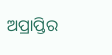ଅପ୍ରାପ୍ତିର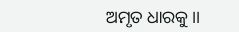ଅମୃତ ଧାରକୁ ।।